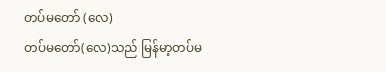တပ်မတော် (လေ)
တပ်မတော်(လေ)သည် မြန်မာ့တပ်မ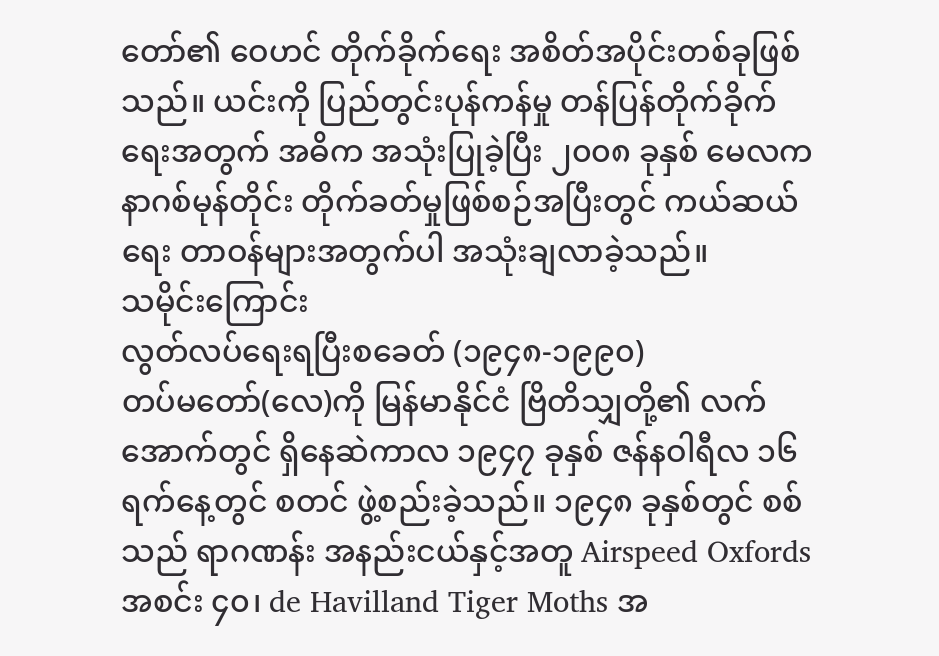တော်၏ ဝေဟင် တိုက်ခိုက်ရေး အစိတ်အပိုင်းတစ်ခုဖြစ်သည်။ ယင်းကို ပြည်တွင်းပုန်ကန်မှု တန်ပြန်တိုက်ခိုက်ရေးအတွက် အဓိက အသုံးပြုခဲ့ပြီး ၂၀၀၈ ခုနှစ် မေလက နာဂစ်မုန်တိုင်း တိုက်ခတ်မှုဖြစ်စဉ်အပြီးတွင် ကယ်ဆယ်ရေး တာဝန်များအတွက်ပါ အသုံးချလာခဲ့သည်။
သမိုင်းကြောင်း
လွတ်လပ်ရေးရပြီးစခေတ် (၁၉၄၈-၁၉၉၀)
တပ်မတော်(လေ)ကို မြန်မာနိုင်ငံ ဗြိတိသျှတို့၏ လက်အောက်တွင် ရှိနေဆဲကာလ ၁၉၄၇ ခုနှစ် ဇန်နဝါရီလ ၁၆ ရက်နေ့တွင် စတင် ဖွဲ့စည်းခဲ့သည်။ ၁၉၄၈ ခုနှစ်တွင် စစ်သည် ရာဂဏန်း အနည်းငယ်နှင့်အတူ Airspeed Oxfords အစင်း ၄၀၊ de Havilland Tiger Moths အ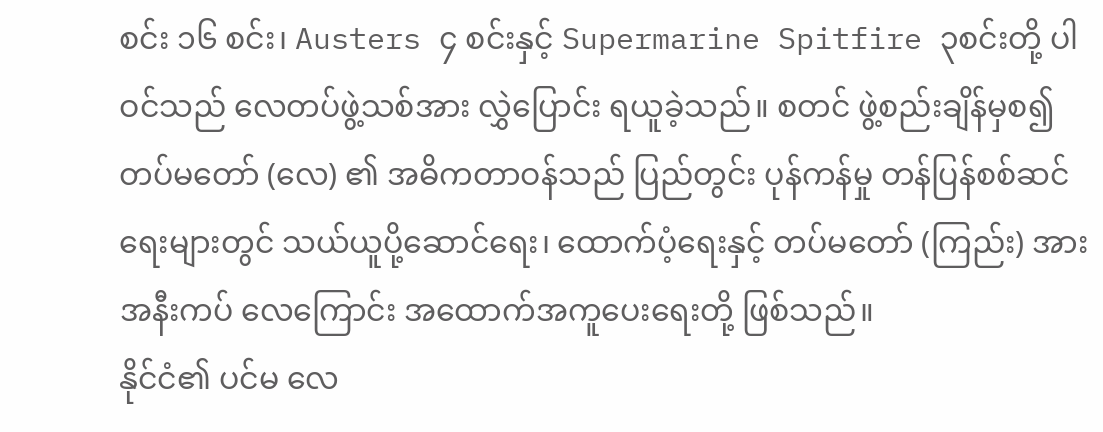စင်း ၁၆ စင်း၊ Austers ၄ စင်းနှင့် Supermarine Spitfire ၃စင်းတို့ ပါဝင်သည် လေတပ်ဖွဲ့သစ်အား လွှဲပြောင်း ရယူခဲ့သည်။ စတင် ဖွဲ့စည်းချိန်မှစ၍ တပ်မတော် (လေ) ၏ အဓိကတာဝန်သည် ပြည်တွင်း ပုန်ကန်မှု တန်ပြန်စစ်ဆင်ရေးများတွင် သယ်ယူပို့ဆောင်ရေး၊ ထောက်ပံ့ရေးနှင့် တပ်မတော် (ကြည်း) အား အနီးကပ် လေကြောင်း အထောက်အကူပေးရေးတို့ ဖြစ်သည်။
နိုင်ငံ၏ ပင်မ လေ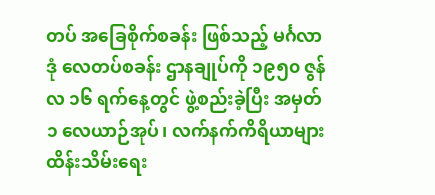တပ် အခြေစိုက်စခန်း ဖြစ်သည့် မင်္ဂလာဒုံ လေတပ်စခန်း ဌာနချုပ်ကို ၁၉၅၀ ဇွန်လ ၁၆ ရက်နေ့တွင် ဖွဲ့စည်းခဲ့ပြီး အမှတ် ၁ လေယာဉ်အုပ်၊ လက်နက်ကိရိယာများ ထိန်းသိမ်းရေး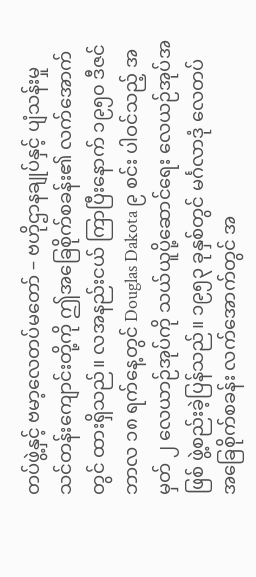တပ်ဖွဲ့နှင့် ဗမာ့လေတပ်မတော် – ဗဟိုဌာနချုပ်နှင့် ပျံသန်းမှု သင်တန်းကျောင်းတို့ကို ဤအခြေစိုက်စခန်း၏ လက်အောက်တွင် ထားရှိသည်။ လအနည်းငယ် ကြာပြီးနောက် ၁၉၅၀ ဒီဇင်ဘာလ ၁၈ ရက်နေ့တွင် Douglas Dakota ၉ စင်း ပါဝင်သည့် အမှတ် ၂ လေယာဉ်အုပ်ကို သယ်ယူပို့ဆောင်ရေး လေယဉ်အုပ်အဖြစ် ဖွဲ့စည်းခဲ့ပြန်သည်။ ၁၉၅၃ ခုနှစ်တွင် မင်္ဂလာဒုံ လေတပ် အခြေစိုက်စခန်း လက်အောက်တွင် အ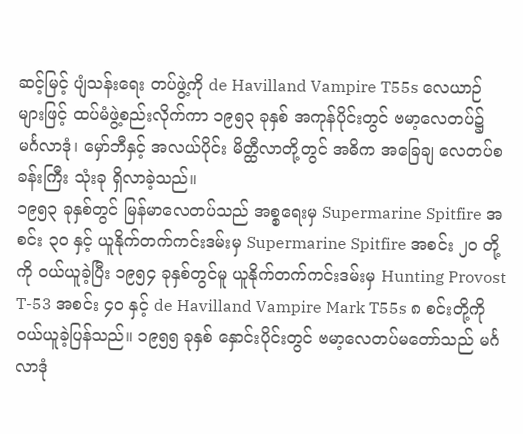ဆင့်မြင့် ပျံသန်းရေး တပ်ဖွဲ့ကို de Havilland Vampire T55s လေယာဉ်များဖြင့် ထပ်မံဖွဲ့စည်းလိုက်ကာ ၁၉၅၃ ခုနှစ် အကုန်ပိုင်းတွင် ဗမာ့လေတပ်၌ မင်္ဂလာဒုံ၊ မှော်ဘီနှင့် အလယ်ပိုင်း မိတ္ထီလာတို့တွင် အဓိက အခြေချ လေတပ်စခန်းကြီး သုံးခု ရှိလာခဲ့သည်။
၁၉၅၃ ခုနှစ်တွင် မြန်မာလေတပ်သည် အစ္စရေးမှ Supermarine Spitfire အစင်း ၃၀ နှင့် ယူနိုက်တက်ကင်းဒမ်းမှ Supermarine Spitfire အစင်း ၂၀ တို့ကို ဝယ်ယူခဲ့ပြီး ၁၉၅၄ ခုနှစ်တွင်မူ ယူနိုက်တက်ကင်းဒမ်းမှ Hunting Provost T-53 အစင်း ၄၀ နှင့် de Havilland Vampire Mark T55s ၈ စင်းတို့ကို ဝယ်ယူခဲ့ပြန်သည်။ ၁၉၅၅ ခုနှစ် နှောင်းပိုင်းတွင် ဗမာ့လေတပ်မတော်သည် မင်္ဂလာဒုံ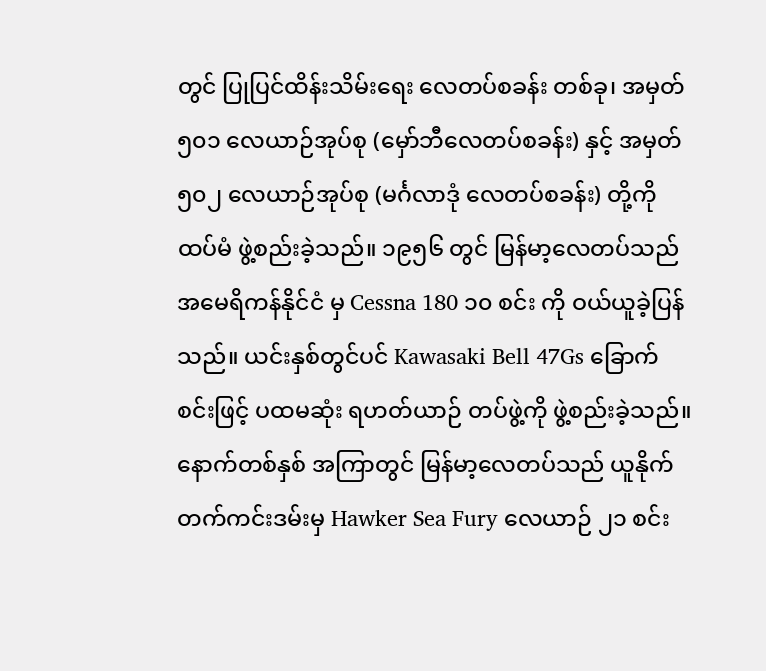တွင် ပြုပြင်ထိန်းသိမ်းရေး လေတပ်စခန်း တစ်ခု၊ အမှတ် ၅၀၁ လေယာဉ်အုပ်စု (မှော်ဘီလေတပ်စခန်း) နှင့် အမှတ် ၅၀၂ လေယာဉ်အုပ်စု (မင်္ဂလာဒုံ လေတပ်စခန်း) တို့ကို ထပ်မံ ဖွဲ့စည်းခဲ့သည်။ ၁၉၅၆ တွင် မြန်မာ့လေတပ်သည် အမေရိကန်နိုင်ငံ မှ Cessna 180 ၁၀ စင်း ကို ဝယ်ယူခဲ့ပြန်သည်။ ယင်းနှစ်တွင်ပင် Kawasaki Bell 47Gs ခြောက်စင်းဖြင့် ပထမဆုံး ရဟတ်ယာဉ် တပ်ဖွဲ့ကို ဖွဲ့စည်းခဲ့သည်။ နောက်တစ်နှစ် အကြာတွင် မြန်မာ့လေတပ်သည် ယူနိုက်တက်ကင်းဒမ်းမှ Hawker Sea Fury လေယာဉ် ၂၁ စင်း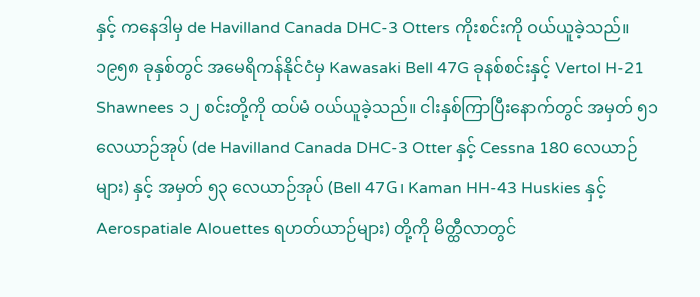နှင့် ကနေဒါမှ de Havilland Canada DHC-3 Otters ကိုးစင်းကို ဝယ်ယူခဲ့သည်။ ၁၉၅၈ ခုနှစ်တွင် အမေရိကန်နိုင်ငံမှ Kawasaki Bell 47G ခုနစ်စင်းနှင့် Vertol H-21 Shawnees ၁၂ စင်းတို့ကို ထပ်မံ ဝယ်ယူခဲ့သည်။ ငါးနှစ်ကြာပြီးနောက်တွင် အမှတ် ၅၁ လေယာဉ်အုပ် (de Havilland Canada DHC-3 Otter နှင့် Cessna 180 လေယာဉ်များ) နှင့် အမှတ် ၅၃ လေယာဉ်အုပ် (Bell 47G၊ Kaman HH-43 Huskies နှင့် Aerospatiale Alouettes ရဟတ်ယာဉ်များ) တို့ကို မိတ္ထီလာတွင်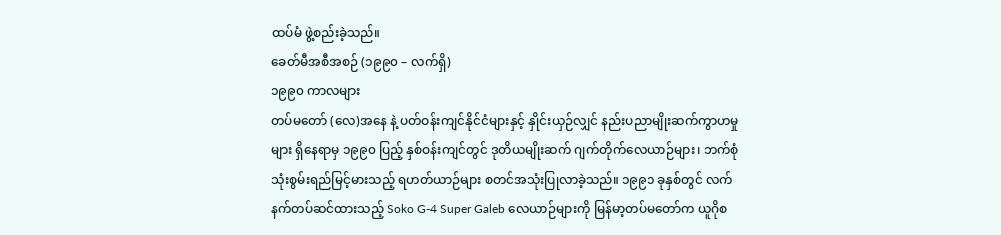ထပ်မံ ဖွဲ့စည်းခဲ့သည်။
ခေတ်မီအစီအစဉ် (၁၉၉၀ – လက်ရှိ)
၁၉၉၀ ကာလများ
တပ်မတော် (လေ)အနေ နဲ့ ပတ်ဝန်းကျင်နိုင်ငံများနှင့် နှိုင်းယှဉ်လျှင် နည်းပညာမျိုးဆက်ကွာဟမှုများ ရှိနေရာမှ ၁၉၉၀ ပြည့် နှစ်ဝန်းကျင်တွင် ဒုတိယမျိုးဆက် ဂျက်တိုက်လေယာဉ်များ၊ ဘက်စုံသုံးစွမ်းရည်မြင့်မားသည့် ရဟတ်ယာဉ်များ စတင်အသုံးပြုလာခဲ့သည်။ ၁၉၉၁ ခုနှစ်တွင် လက်နက်တပ်ဆင်ထားသည့် Soko G-4 Super Galeb လေယာဉ်များကို မြန်မာ့တပ်မတော်က ယူဂိုစ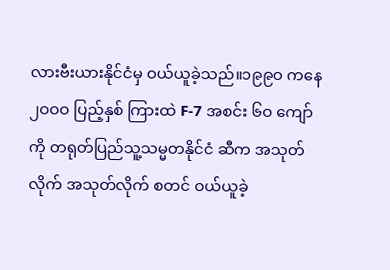လားဗီးယားနိုင်ငံမှ ဝယ်ယူခဲ့သည်။၁၉၉ဝ ကနေ ၂ဝဝဝ ပြည့်နှစ် ကြားထဲ F-7 အစင်း ၆ဝ ကျော်ကို တရုတ်ပြည်သူ့သမ္မတနိုင်ငံ ဆီက အသုတ်လိုက် အသုတ်လိုက် စတင် ဝယ်ယူခဲ့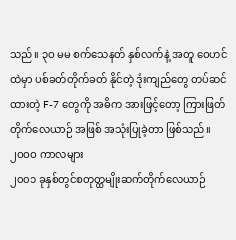သည်။ ၃ဝ မမ စက်သေနတ် နှစ်လက်နဲ့ အတူ ဝေဟင်ထဲမှာ ပစ်ခတ်တိုက်ခတ် နိုင်တဲ့ ဒုံးကျည်တွေ တပ်ဆင်ထားတဲ့ F-7 တွေကို အဓိက အားဖြင့်တော့ ကြားဖြတ် တိုက်လေယာဉ် အဖြစ် အသုံးပြုခဲ့တာ ဖြစ်သည်။
၂ဝဝဝ ကာလများ
၂၀၀၁ ခုနှစ်တွင်စတုတ္ထမျိုးဆက်တိုက်လေယာဉ်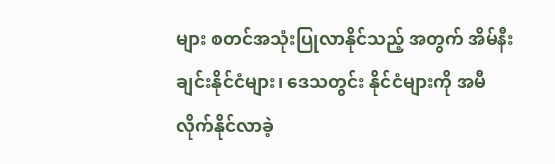များ စတင်အသုံးပြုလာနိုင်သည့် အတွက် အိမ်နီးချင်းနိုင်ငံများ၊ ဒေသတွင်း နိုင်ငံများကို အမီလိုက်နိုင်လာခဲ့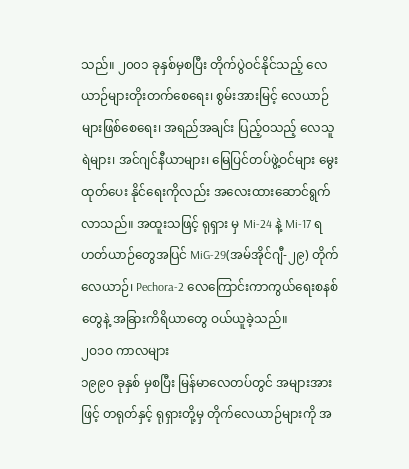သည်။ ၂၀၀၁ ခုနှစ်မှစပြီး တိုက်ပွဲဝင်နိုင်သည့် လေယာဉ်များတိုးတက်စေရေး၊ စွမ်းအားမြင့် လေယာဉ်များဖြစ်စေရေး၊ အရည်အချင်း ပြည့်ဝသည့် လေသူရဲများ၊ အင်ဂျင်နီယာများ၊ မြေပြင်တပ်ဖွဲ့ဝင်များ မွေးထုတ်ပေး နိုင်ရေးကိုလည်း အလေးထားဆောင်ရွက်လာသည်။ အထူးသဖြင့် ရုရှား မှ Mi-24 နဲ့ Mi-17 ရဟတ်ယာဉ်တွေအပြင် MiG-29(အမ်အိုင်ဂျီ-၂၉) တိုက်လေယာဉ်၊ Pechora-2 လေကြောင်းကာကွယ်ရေးစနစ်တွေနဲ့ အခြားကိရိယာတွေ ဝယ်ယူခဲ့သည်။
၂ဝ၁ဝ ကာလများ
၁၉၉၀ ခုနှစ် မှစပြီး မြန်မာလေတပ်တွင် အများအားဖြင့် တရုတ်နှင့် ရုရှားတို့မှ တိုက်လေယာဉ်များကို အ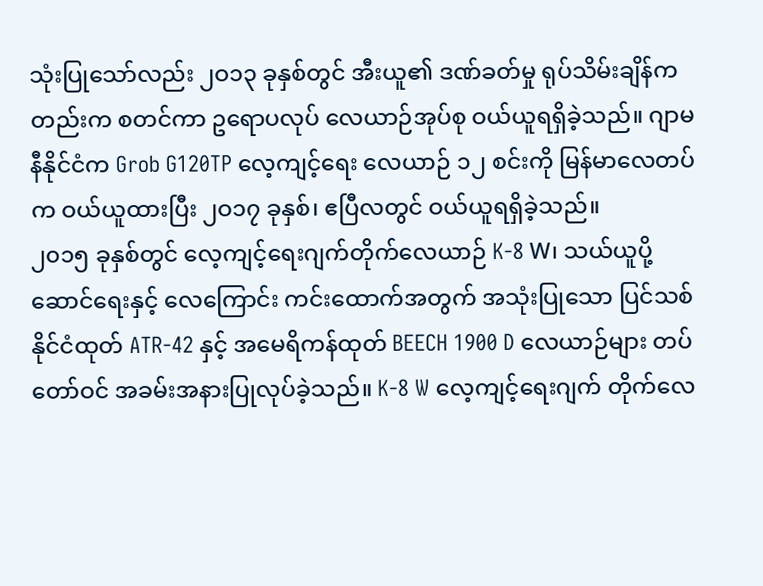သုံးပြုသော်လည်း ၂ဝ၁၃ ခုနှစ်တွင် အီးယူ၏ ဒဏ်ခတ်မှု ရုပ်သိမ်းချိန်ကတည်းက စတင်ကာ ဥရောပလုပ် လေယာဉ်အုပ်စု ဝယ်ယူရရှိခဲ့သည်။ ဂျာမနီနိုင်ငံက Grob G120TP လေ့ကျင့်ရေး လေယာဉ် ၁၂ စင်းကို မြန်မာလေတပ်က ဝယ်ယူထားပြီး ၂ဝ၁၇ ခုနှစ်၊ ဧပြီလတွင် ဝယ်ယူရရှိခဲ့သည်။
၂၀၁၅ ခုနှစ်တွင် လေ့ကျင့်ရေးဂျက်တိုက်လေယာဉ် K-8 W၊ သယ်ယူပို့ဆောင်ရေးနှင့် လေကြောင်း ကင်းထောက်အတွက် အသုံးပြုသော ပြင်သစ်နိုင်ငံထုတ် ATR-42 နှင့် အမေရိကန်ထုတ် BEECH 1900 D လေယာဉ်များ တပ်တော်ဝင် အခမ်းအနားပြုလုပ်ခဲ့သည်။ K-8 W လေ့ကျင့်ရေးဂျက် တိုက်လေ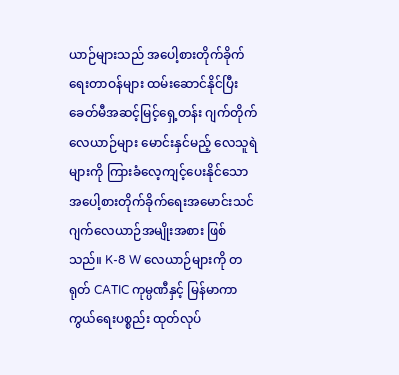ယာဉ်များသည် အပေါ့စားတိုက်ခိုက်ရေးတာဝန်များ ထမ်းဆောင်နိုင်ပြီး ခေတ်မီအဆင့်မြင့်ရှေ့တန်း ဂျက်တိုက်လေယာဉ်များ မောင်းနှင်မည့် လေသူရဲများကို ကြားခံလေ့ကျင့်ပေးနိုင်သော အပေါ့စားတိုက်ခိုက်ရေးအမောင်းသင် ဂျက်လေယာဉ်အမျိုးအစား ဖြစ်သည်။ K-8 W လေယာဉ်များကို တရုတ် CATIC ကုမ္ပဏီနှင့် မြန်မာကာကွယ်ရေးပစ္စည်း ထုတ်လုပ်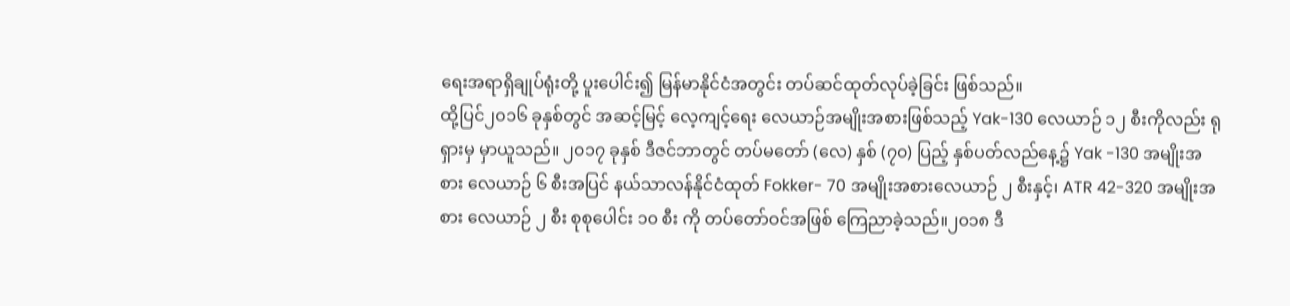ရေးအရာရှိချုပ်ရုံးတို့ ပူးပေါင်း၍ မြန်မာနိုင်ငံအတွင်း တပ်ဆင်ထုတ်လုပ်ခဲ့ခြင်း ဖြစ်သည်။
ထို့ပြင်၂၀၁၆ ခုနှစ်တွင် အဆင့်မြင့် လေ့ကျင့်ရေး လေယာဉ်အမျိုးအစားဖြစ်သည့် Yak-130 လေယာဉ် ၁၂ စီးကိုလည်း ရုရှားမှ မှာယူသည်။ ၂၀၁၇ ခုနှစ် ဒီဇင်ဘာတွင် တပ်မတော် (လေ) နှစ် (၇၀) ပြည့် နှစ်ပတ်လည်နေ့၌ Yak -130 အမျိုးအစား လေယာဉ် ၆ စီးအပြင် နယ်သာလန်နိုင်ငံထုတ် Fokker- 70 အမျိုးအစားလေယာဉ် ၂ စီးနှင့်၊ ATR 42-320 အမျိုးအစား လေယာဉ် ၂ စီး စုစုပေါင်း ၁၀ စီး ကို တပ်တော်ဝင်အဖြစ် ကြေညာခဲ့သည်။၂၀၁၈ ဒီ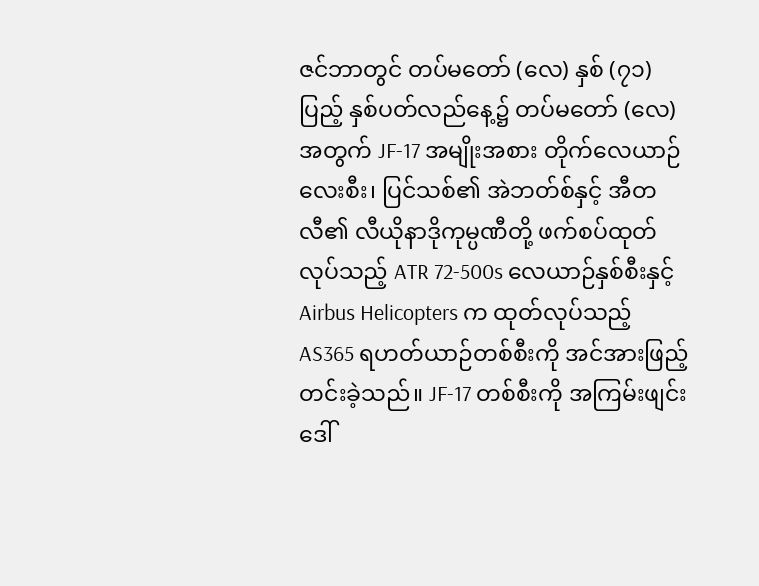ဇင်ဘာတွင် တပ်မတော် (လေ) နှစ် (၇၁) ပြည့် နှစ်ပတ်လည်နေ့၌ တပ်မတော် (လေ) အတွက် JF-17 အမျိုးအစား တိုက်လေယာဉ်လေးစီး၊ ပြင်သစ်၏ အဲဘတ်စ်နှင့် အီတလီ၏ လီယိုနာဒိုကုမ္ပဏီတို့ ဖက်စပ်ထုတ်လုပ်သည့် ATR 72-500s လေယာဉ်နှစ်စီးနှင့် Airbus Helicopters က ထုတ်လုပ်သည့် AS365 ရဟတ်ယာဉ်တစ်စီးကို အင်အားဖြည့်တင်းခဲ့သည်။ JF-17 တစ်စီးကို အကြမ်းဖျင်းဒေါ်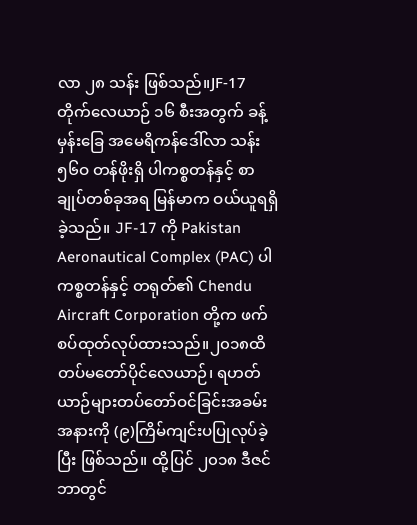လာ ၂၈ သန်း ဖြစ်သည်။JF-17 တိုက်လေယာဉ် ၁၆ စီးအတွက် ခန့်မှန်းခြေ အမေရိကန်ဒေါ်လာ သန်း ၅၆ဝ တန်ဖိုးရှိ ပါကစ္စတန်နှင့် စာချုပ်တစ်ခုအရ မြန်မာက ဝယ်ယူရရှိခဲ့သည်။ JF-17 ကို Pakistan Aeronautical Complex (PAC) ပါကစ္စတန်နှင့် တရုတ်၏ Chendu Aircraft Corporation တို့က ဖက်စပ်ထုတ်လုပ်ထားသည်။၂၀၁၈ထိ တပ်မတော်ပိုင်လေယာဉ်၊ ရဟတ်ယာဉ်များတပ်တော်ဝင်ခြင်းအခမ်းအနားကို (၉)ကြိမ်ကျင်းပပြုလုပ်ခဲ့ပြီး ဖြစ်သည်။ ထို့ပြင် ၂၀၁၈ ဒီဇင်ဘာတွင်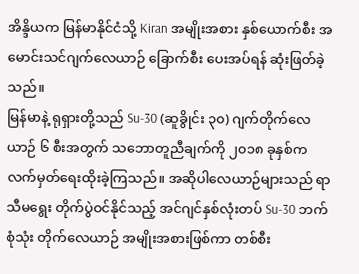အိန္ဒိယက မြန်မာနိုင်ငံသို့ Kiran အမျိုးအစား နှစ်ယောက်စီး အမောင်းသင်ဂျက်လေယာဉ် ခြောက်စီး ပေးအပ်ရန် ဆုံးဖြတ်ခဲ့သည်။
မြန်မာနဲ့ ရုရှားတို့သည် Su-30 (ဆူခွိုင်း ၃၀) ဂျက်တိုက်လေယာဉ် ၆ စီးအတွက် သဘောတူညီချက်ကို ၂၀၁၈ ခုနှစ်က လက်မှတ်ရေးထိုးခဲ့ကြသည်။ အဆိုပါလေယာဉ်များသည် ရာသီမရွေး တိုက်ပွဲဝင်နိုင်သည့် အင်ဂျင်နှစ်လုံးတပ် Su-30 ဘက်စုံသုံး တိုက်လေယာဉ် အမျိုးအစားဖြစ်ကာ တစ်စီး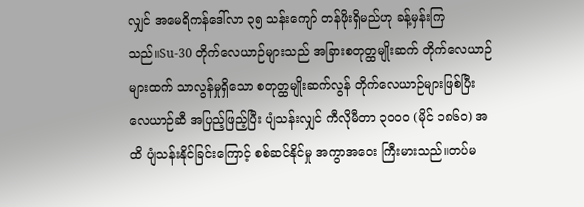လျှင် အမေရိကန်ဒေါ်လာ ၃၅ သန်းကျော် တန်ဖိုးရှိမည်ဟု ခန့်မှန်းကြသည်။Su-30 တိုက်လေယာဉ်များသည် အခြားစတုတ္ထမျိုးဆက် တိုက်လေယာဉ်များထက် သာလွန်မှုရှိသော စတုတ္ထမျိုးဆက်လွန် တိုက်လေယာဉ်များဖြစ်ပြီး လေယာဉ်ဆီ အပြည့်ဖြည့်ပြီး ပျံသန်းလျှင် ကီလိုမီတာ ၃၀၀၀ (မိုင် ၁၈၆၀) အထိ ပျံသန်းနိုင်ခြင်းကြောင့် စစ်ဆင်နိုင်မှု အကွာအဝေး ကြီးမားသည်။တပ်မ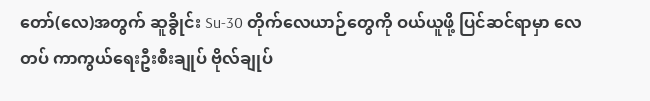တော်(လေ)အတွက် ဆူခွိုင်း Su-30 တိုက်လေယာဉ်တွေကို ဝယ်ယူဖို့ ပြင်ဆင်ရာမှာ လေတပ် ကာကွယ်ရေးဦးစီးချုပ် ဗိုလ်ချုပ်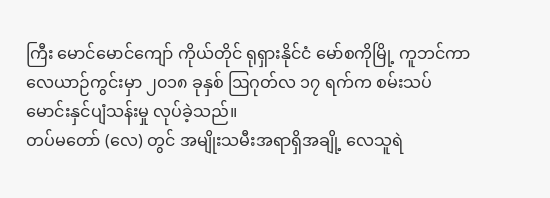ကြီး မောင်မောင်ကျော် ကိုယ်တိုင် ရုရှားနိုင်ငံ မော်စကိုမြို့ ကူဘင်ကာ လေယာဉ်ကွင်းမှာ ၂၀၁၈ ခုနှစ် ဩဂုတ်လ ၁၇ ရက်က စမ်းသပ်မောင်းနှင်ပျံသန်းမှု လုပ်ခဲ့သည်။
တပ်မတော် (လေ) တွင် အမျိုးသမီးအရာရှိအချို့ လေသူရဲ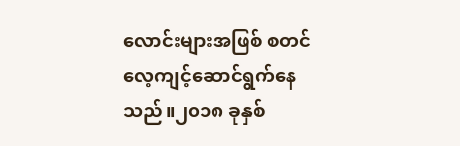လောင်းများအဖြစ် စတင်လေ့ကျင့်ဆောင်ရွက်နေသည်။၂၀၁၈ ခုနှစ်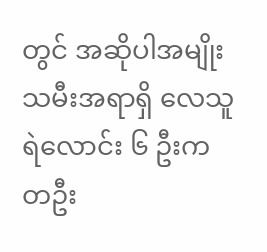တွင် အဆိုပါအမျိုးသမီးအရာရှိ လေသူရဲလောင်း ၆ ဦးက တဦး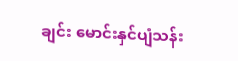ချင်း မောင်းနှင်ပျံသန်း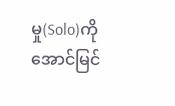မှု(Solo)ကို အောင်မြင်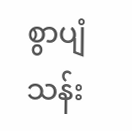စွာပျံသန်း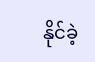နိုင်ခဲ့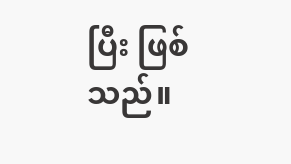ပြီး ဖြစ်သည်။